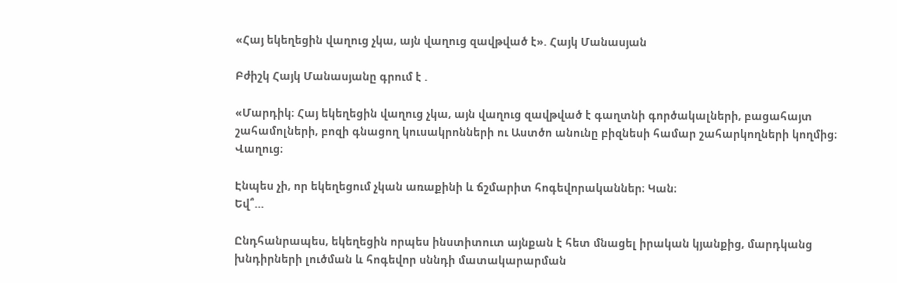«Հայ եկեղեցին վաղուց չկա, այն վաղուց զավթված է». Հայկ Մանասյան

Բժիշկ Հայկ Մանասյանը գրում է .

«Մարդիկ։ Հայ եկեղեցին վաղուց չկա, այն վաղուց զավթված է գաղտնի գործակալների, բացահայտ շահամոլների, բոզի գնացող կուսակրոնների ու Աստծո անունը բիզնեսի համար շահարկողների կողմից։
Վաղուց։

Էնպես չի, որ եկեղեցում չկան առաքինի և ճշմարիտ հոգեվորականներ։ Կան։
Եվ՞…

Ընդհանրապես, եկեղեցին որպես ինստիտուտ այնքան է հետ մնացել իրական կյանքից, մարդկանց խնդիրների լուծման և հոգեվոր սննդի մատակարարման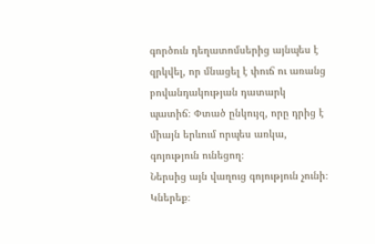գործուն դեղատոմսերից այնպես է զրկվել, որ մնացել է փուճ ու առանց բովանդակության դատարկ պատիճ։ Փտած ընկույզ, որը դրից է միայն երևում որպես առկա, գոյություն ունեցող։
Ներսից այն վաղուց գոյություն չունի։ Կներեք։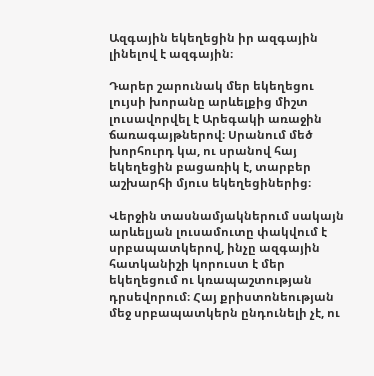Ազգային եկեղեցին իր ազգային լինելով է ազգային։

Դարեր շարունակ մեր եկեղեցու լույսի խորանը արևելքից միշտ լուսավորվել է Արեգակի առաջին ճառագայթներով։ Սրանում մեծ խորհուրդ կա, ու սրանով հայ եկեղեցին բացառիկ է, տարբեր աշխարհի մյուս եկեղեցիներից։

Վերջին տասնամյակներում սակայն արևելյան լուսամուտը փակվում է սրբապատկերով, ինչը ազգային հատկանիշի կորուստ է մեր եկեղեցում ու կռապաշտության դրսեվորում։ Հայ քրիստոնեության մեջ սրբապատկերն ընդունելի չէ, ու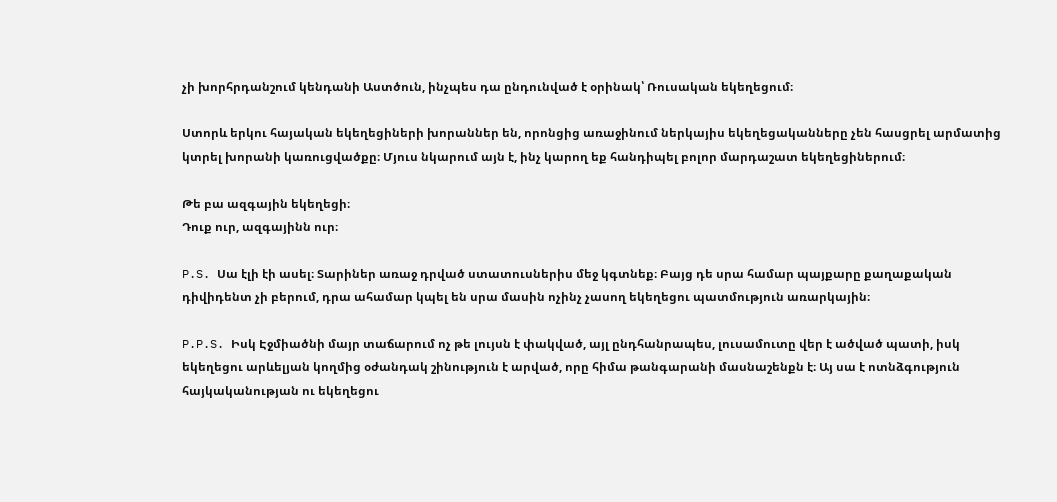չի խորհրդանշում կենդանի Աստծուն, ինչպես դա ընդունված է օրինակ՝ Ռուսական եկեղեցում։

Ստորև երկու հայական եկեղեցիների խորաններ են, որոնցից առաջինում ներկայիս եկեղեցականները չեն հասցրել արմատից կտրել խորանի կառուցվածքը։ Մյուս նկարում այն է, ինչ կարող եք հանդիպել բոլոր մարդաշատ եկեղեցիներում։

Թե բա ազգային եկեղեցի։
Դուք ուր, ազգայինն ուր։

P.S. Սա էլի էի ասել։ Տարիներ առաջ դրված ստատուսներիս մեջ կգտնեք։ Բայց դե սրա համար պայքարը քաղաքական դիվիդենտ չի բերում, դրա ահամար կպել են սրա մասին ոչինչ չասող եկեղեցու պատմություն առարկային։

P.P.S. Իսկ Էջմիածնի մայր տաճարում ոչ թե լույսն է փակված, այլ ընդհանրապես, լուսամուտը վեր է ածված պատի, իսկ եկեղեցու արևելյան կողմից օժանդակ շինություն է արված, որը հիմա թանգարանի մասնաշենքն է։ Այ սա է ոտնձգություն հայկականության ու եկեղեցու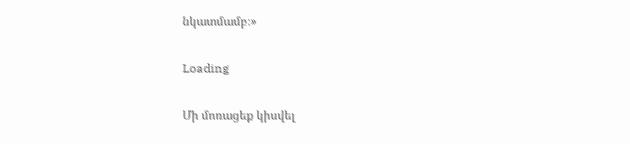նկատմամբ։»

Loading

Մի մոռացեք կիսվել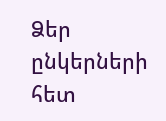Ձեր ընկերների հետ